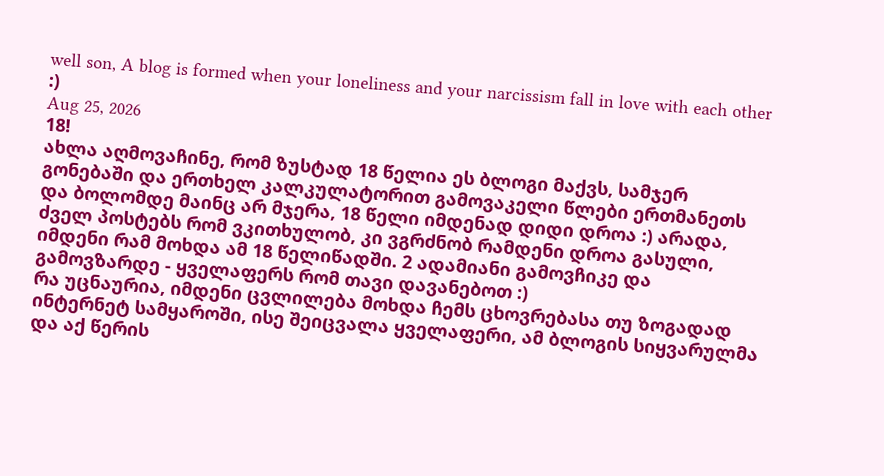well son, A blog is formed when your loneliness and your narcissism fall in love with each other :)
Aug 25, 2026
18!
ახლა აღმოვაჩინე, რომ ზუსტად 18 წელია ეს ბლოგი მაქვს, სამჯერ გონებაში და ერთხელ კალკულატორით გამოვაკელი წლები ერთმანეთს და ბოლომდე მაინც არ მჯერა, 18 წელი იმდენად დიდი დროა :) არადა, ძველ პოსტებს რომ ვკითხულობ, კი ვგრძნობ რამდენი დროა გასული, იმდენი რამ მოხდა ამ 18 წელიწადში. 2 ადამიანი გამოვჩიკე და გამოვზარდე - ყველაფერს რომ თავი დავანებოთ :)
რა უცნაურია, იმდენი ცვლილება მოხდა ჩემს ცხოვრებასა თუ ზოგადად ინტერნეტ სამყაროში, ისე შეიცვალა ყველაფერი, ამ ბლოგის სიყვარულმა და აქ წერის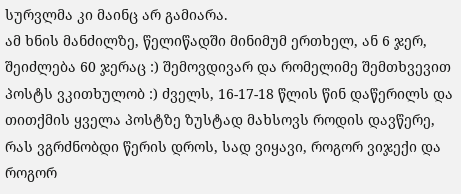სურვლმა კი მაინც არ გამიარა.
ამ ხნის მანძილზე, წელიწადში მინიმუმ ერთხელ, ან 6 ჯერ, შეიძლება 60 ჯერაც :) შემოვდივარ და რომელიმე შემთხვევით პოსტს ვკითხულობ :) ძველს, 16-17-18 წლის წინ დაწერილს და თითქმის ყველა პოსტზე ზუსტად მახსოვს როდის დავწერე, რას ვგრძნობდი წერის დროს, სად ვიყავი, როგორ ვიჯექი და როგორ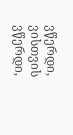ვწერდი, ვისთვის ვწერდი,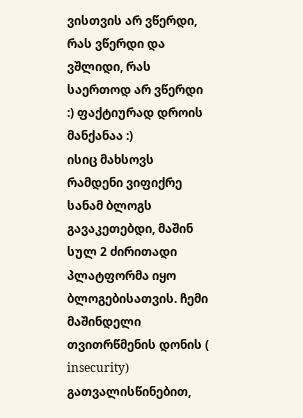ვისთვის არ ვწერდი, რას ვწერდი და ვშლიდი, რას საერთოდ არ ვწერდი :) ფაქტიურად დროის მანქანაა :)
ისიც მახსოვს რამდენი ვიფიქრე სანამ ბლოგს გავაკეთებდი, მაშინ სულ 2 ძირითადი პლატფორმა იყო ბლოგებისათვის. ჩემი მაშინდელი თვითრწმენის დონის ( insecurity) გათვალისწინებით,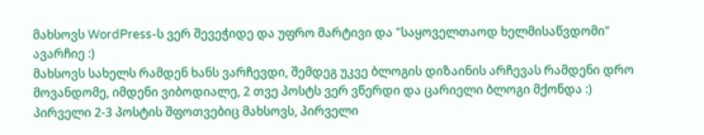მახსოვს WordPress-ს ვერ შევეჭიდე და უფრო მარტივი და "საყოველთაოდ ხელმისაწვდომი" ავარჩიე :)
მახსოვს სახელს რამდენ ხანს ვარჩევდი, შემდეგ უკვე ბლოგის დიზაინის არჩევას რამდენი დრო მოვანდომე, იმდენი ვიბოდიალე, 2 თვე პოსტს ვერ ვწერდი და ცარიელი ბლოგი მქონდა :)
პირველი 2-3 პოსტის შფოთვებიც მახსოვს, პირველი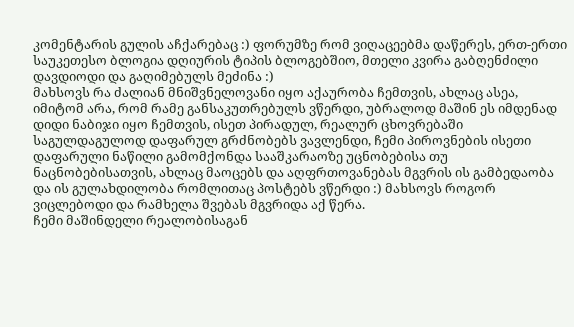კომენტარის გულის აჩქარებაც :) ფორუმზე რომ ვიღაცეებმა დაწერეს, ერთ-ერთი საუკეთესო ბლოგია დღიურის ტიპის ბლოგებშიო, მთელი კვირა გაბღენძილი დავდიოდი და გაღიმებულს მეძინა :)
მახსოვს რა ძალიან მნიშვნელოვანი იყო აქაურობა ჩემთვის, ახლაც ასეა, იმიტომ არა, რომ რამე განსაკუთრებულს ვწერდი, უბრალოდ მაშინ ეს იმდენად დიდი ნაბიჯი იყო ჩემთვის, ისეთ პირადულ, რეალურ ცხოვრებაში საგულდაგულოდ დაფარულ გრძნობებს ვავლენდი, ჩემი პიროვნების ისეთი დაფარული ნაწილი გამომქონდა სააშკარაოზე უცნობებისა თუ ნაცნობებისათვის, ახლაც მაოცებს და აღფრთოვანებას მგვრის ის გამბედაობა და ის გულახდილობა რომლითაც პოსტებს ვწერდი :) მახსოვს როგორ ვიცლებოდი და რამხელა შვებას მგვრიდა აქ წერა.
ჩემი მაშინდელი რეალობისაგან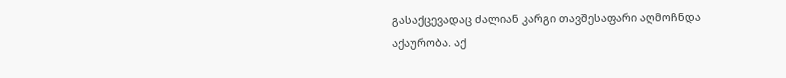გასაქცევადაც ძალიან კარგი თავშესაფარი აღმოჩნდა აქაურობა. აქ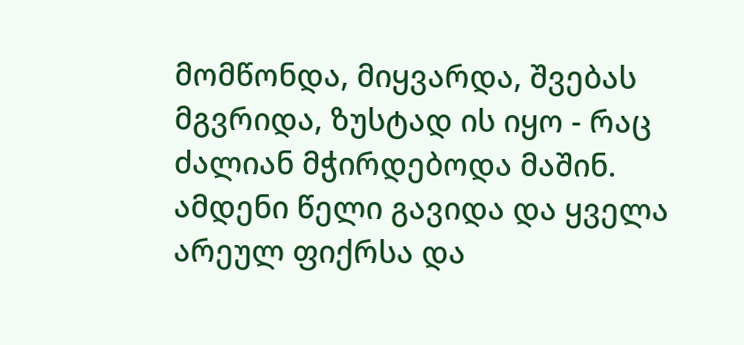მომწონდა, მიყვარდა, შვებას მგვრიდა, ზუსტად ის იყო - რაც ძალიან მჭირდებოდა მაშინ.
ამდენი წელი გავიდა და ყველა არეულ ფიქრსა და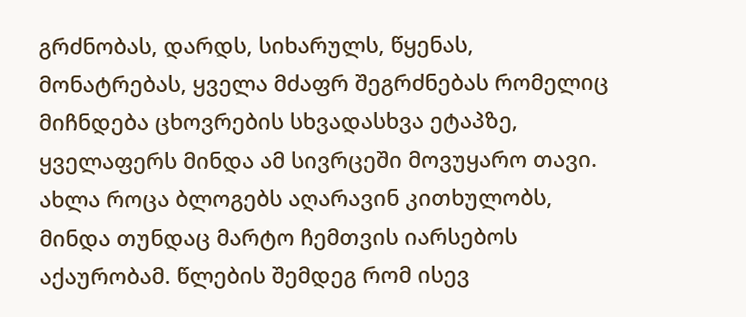გრძნობას, დარდს, სიხარულს, წყენას, მონატრებას, ყველა მძაფრ შეგრძნებას რომელიც მიჩნდება ცხოვრების სხვადასხვა ეტაპზე, ყველაფერს მინდა ამ სივრცეში მოვუყარო თავი. ახლა როცა ბლოგებს აღარავინ კითხულობს, მინდა თუნდაც მარტო ჩემთვის იარსებოს აქაურობამ. წლების შემდეგ რომ ისევ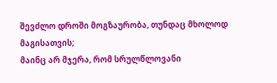შევძლო დროში მოგზაურობა, თუნდაც მხოლოდ მაგისათვის;
მაინც არ მჯერა, რომ სრულწლოვანი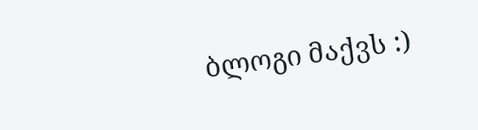ბლოგი მაქვს :)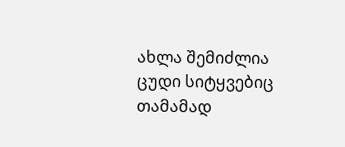ახლა შემიძლია ცუდი სიტყვებიც თამამად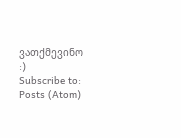ვათქმევინო :)
Subscribe to:
Posts (Atom)